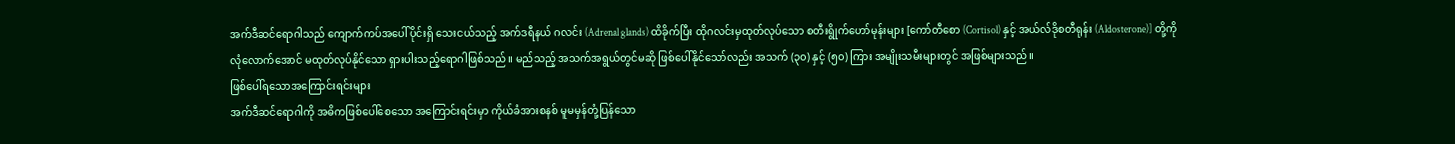အက်ဒီဆင်ရောဂါသည် ကျောက်ကပ်အပေါ်ပိုင်းရှိ သေးငယ်သည့် အက်ဒရီနယ် ဂလင်း (Adrenal glands) ထိခိုက်ပြီး ထိုဂလင်းမှထုတ်လုပ်သော စတီးရွိုက်ဟော်မုန်းများ [ကော်တီစော (Cortisol) နှင့် အယ်လ်ဒိုစတီရုန်း (Aldosterone)] တို့ကို လုံလောက်အောင် မထုတ်လုပ်နိုင်သော ရှားပါးသည့်ရောဂါဖြစ်သည်။ မည်သည့် အသက်အရွယ်တွင်မဆို ဖြစ်ပေါ်နိုင်သော်လည်း အသက် (၃၀) နှင့် (၅၀) ကြား အမျိုးသမီးများတွင် အဖြစ်များသည်။
ဖြစ်ပေါ်ရသောအကြောင်းရင်းများ
အက်ဒီဆင်ရောဂါကို အဓိကဖြစ်ပေါ်စေသော အကြောင်းရင်းမှာ ကိုယ်ခံအားစနစ် မူမမှန်တုံ့ပြန်သော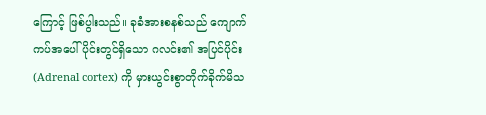ကြောင့် ဖြစ်ပွါးသည်။ ခုခံအားစနစ်သည် ကျောက်ကပ်အပေါ်ပိုင်းတွင်ရှိသော ဂလင်း၏ အပြင်ပိုင်း (Adrenal cortex) ကို မှားယွင်းစွာတိုက်ခိုက်မိသ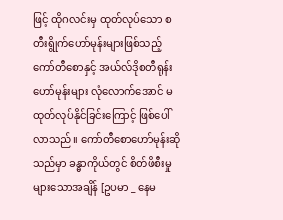ဖြင့် ထိုဂလင်းမှ ထုတ်လုပ်သော စတီးရွိုက်ဟော်မုန်းများဖြစ်သည့် ကော်တီစောနှင့် အယ်လ်ဒိုစတီရုန်းဟော်မုန်းများ လုံလောက်အောင် မထုတ်လုပ်နိုင်ခြင်းကြောင့် ဖြစ်ပေါ်လာသည်။ ကော်တီစောဟော်မုန်းဆိုသည်မှာ ခန္ဓာကိုယ်တွင် စိတ်ဖိစီးမှုများသောအချိန် [ဥပမာ _ နေမ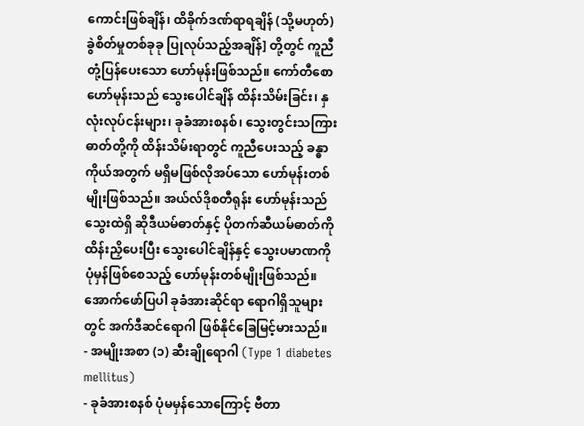ကောင်းဖြစ်ချိန်၊ ထိခိုက်ဒဏ်ရာရချိန် (သို့မဟုတ်) ခွဲစိတ်မှုတစ်ခုခု ပြုလုပ်သည့်အချိန်] တို့တွင် ကူညီတုံ့ပြန်ပေးသော ဟော်မုန်းဖြစ်သည်။ ကော်တီစောဟော်မုန်းသည် သွေးပေါင်ချိန် ထိန်းသိမ်းခြင်း၊ နှလုံးလုပ်ငန်းများ၊ ခုခံအားစနစ်၊ သွေးတွင်းသကြားဓာတ်တို့ကို ထိန်းသိမ်းရာတွင် ကူညီပေးသည့် ခန္ဓာကိုယ်အတွက် မရှိမဖြစ်လိုအပ်သော ဟော်မုန်းတစ်မျိုးဖြစ်သည်။ အယ်လ်ဒိုစတီရုန်း ဟော်မုန်းသည် သွေးထဲရှိ ဆိုဒီယမ်ဓာတ်နှင့် ပိုတက်ဆီယမ်ဓာတ်ကို ထိန်းညှိပေးပြီး သွေးပေါင်ချိန်နှင့် သွေးပမာဏကို ပုံမှန်ဖြစ်စေသည့် ဟော်မုန်းတစ်မျိုးဖြစ်သည်။
အောက်ဖော်ပြပါ ခုခံအားဆိုင်ရာ ရောဂါရှိသူများတွင် အက်ဒီဆင်ရောဂါ ဖြစ်နိုင်ခြေမြင့်မားသည်။
- အမျိုးအစာ (၁) ဆီးချိုရောဂါ (Type 1 diabetes mellitus)
- ခုခံအားစနစ် ပုံမမှန်သောကြောင့် ဗီတာ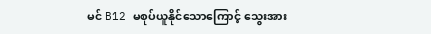မင် B12 မစုပ်ယူနိုင်သောကြောင့် သွေးအား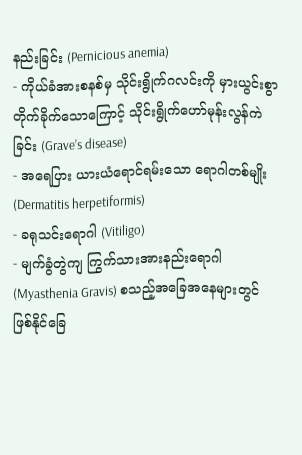နည်းခြင်း (Pernicious anemia)
- ကိုယ်ခံအားစနစ်မှ သိုင်းရွိုက်ဂလင်းကို မှားယွင်းစွာ တိုက်ခိုက်သောကြောင့် သိုင်းရွိုက်ဟော်မုန်းလွန်ကဲခြင်း (Grave’s disease)
- အရေပြား ယားယံရောင်ရမ်းသော ရောဂါတစ်မျိုး (Dermatitis herpetiformis)
- ခရုသင်းရောဂါ (Vitiligo)
- မျက်ခွံတွဲကျ ကြွက်သားအားနည်းရောဂါ (Myasthenia Gravis) စသည့်အခြေအနေများတွင် ဖြစ်နိုင်ခြေ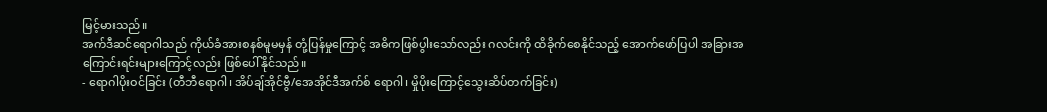မြင့်မားသည်။
အက်ဒီဆင်ရောဂါသည် ကိုယ်ခံအားစနစ်မူမမှန် တုံ့ပြန်မှုကြောင့် အဓိကဖြစ်ပွါးသော်လည်း ဂလင်းကို ထိခိုက်စေနိုင်သည့် အောက်ဖော်ပြပါ အခြားအကြောင်းရင်းများကြောင့်လည်း ဖြစ်ပေါ်နိုင်သည်။
- ရောဂါပိုးဝင်ခြင်း (တီဘီရောဂါ၊ အိပ်ချ်အိုင်ဗွီ/အေအိုင်ဒီအက်စ် ရောဂါ၊ မှိုပိုးကြောင့်သွေးဆိပ်တက်ခြင်း)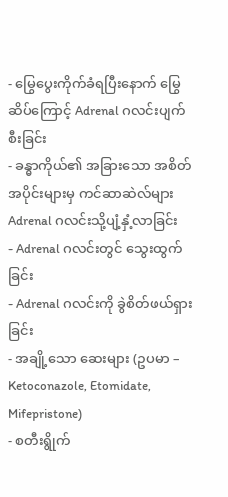- မြွေပွေးကိုက်ခံရပြီးနောက် မြွေဆိပ်ကြောင့် Adrenal ဂလင်းပျက်စီးခြင်း
- ခန္ဓာကိုယ်၏ အခြားသော အစိတ်အပိုင်းများမှ ကင်ဆာဆဲလ်များ Adrenal ဂလင်းသို့ပျံ့နှံ့လာခြင်း
- Adrenal ဂလင်းတွင် သွေးထွက်ခြင်း
- Adrenal ဂလင်းကို ခွဲစိတ်ဖယ်ရှားခြင်း
- အချို့သော ဆေးများ (ဥပမာ – Ketoconazole, Etomidate, Mifepristone)
- စတီးရွိုက်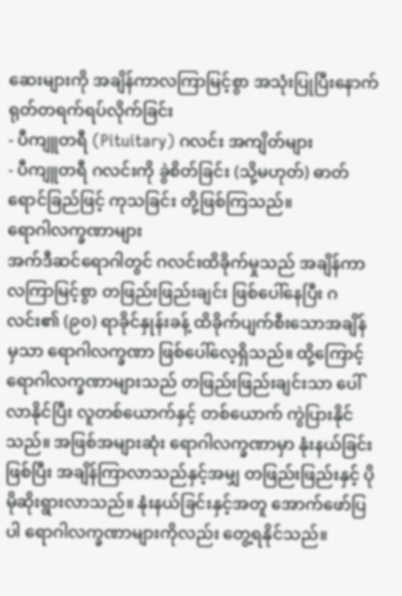ဆေးများကို အချိန်ကာလကြာမြင့်စွာ အသုံးပြုပြီးနောက် ရုတ်တရက်ရပ်လိုက်ခြင်း
- ပီကျူတရီ (Pituitary) ဂလင်း အကျိတ်များ
- ပီကျူတရီ ဂလင်းကို ခွဲစိတ်ခြင်း (သို့မဟုတ်) ဓာတ်ရောင်ခြည်ဖြင့် ကုသခြင်း တို့ဖြစ်ကြသည်။
ရောဂါလက္ခဏာများ
အက်ဒီဆင်ရောဂါတွင် ဂလင်းထိခိုက်မှုသည် အချိန်ကာလကြာမြင့်စွာ တဖြည်းဖြည်းချင်း ဖြစ်ပေါ်နေပြီး ဂလင်း၏ (၉၀) ရာခိုင်နှုန်းခန့် ထိခိုက်ပျက်စီးသောအချိန်မှသာ ရောဂါလက္ခဏာ ဖြစ်ပေါ်လေ့ရှိသည်။ ထို့ကြောင့် ရောဂါလက္ခဏာများသည် တဖြည်းဖြည်းချင်းသာ ပေါ်လာနိုင်ပြီး လူတစ်ယောက်နှင့် တစ်ယောက် ကွဲပြားနိုင်သည်။ အဖြစ်အများဆုံး ရောဂါလက္ခဏာမှာ နုံးနယ်ခြင်းဖြစ်ပြီး အချိန်ကြာလာသည်နှင့်အမျှ တဖြည်းဖြည်းနှင့် ပိုမိုဆိုးရွားလာသည်။ နုံးနယ်ခြင်းနှင့်အတူ အောက်ဖော်ပြပါ ရောဂါလက္ခဏာများကိုလည်း တွေ့ရနိုင်သည်။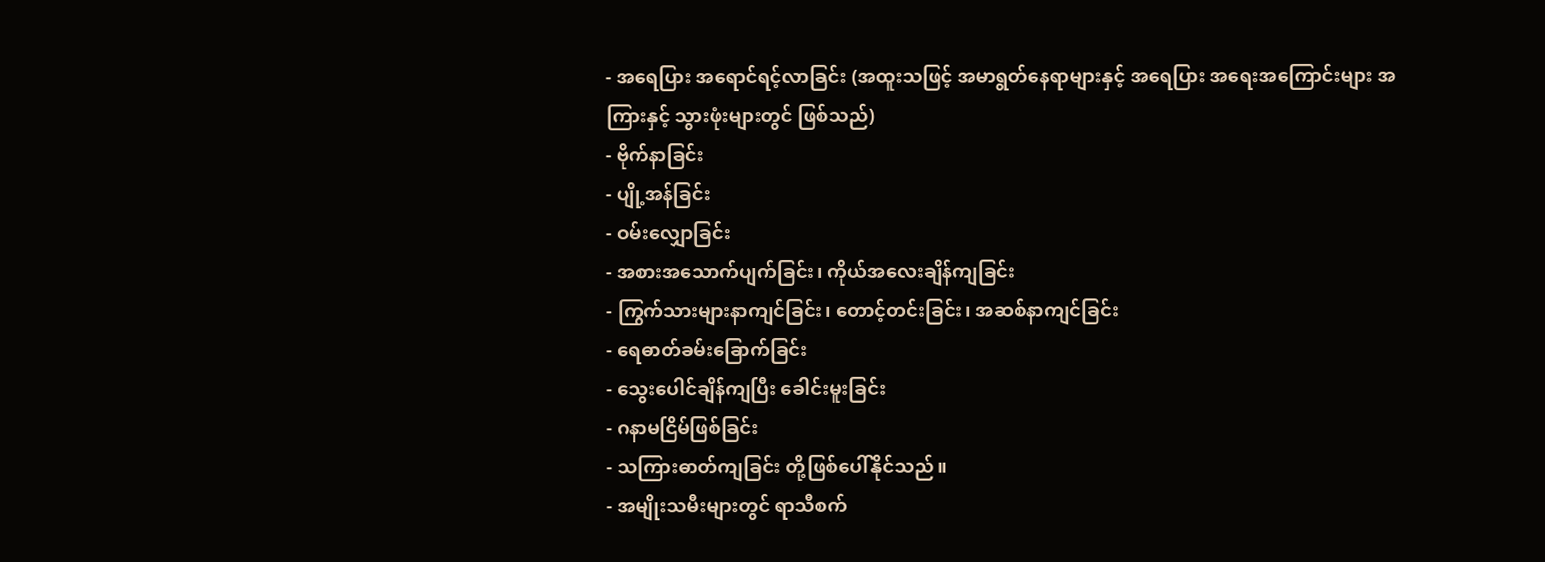- အရေပြား အရောင်ရင့်လာခြင်း (အထူးသဖြင့် အမာရွတ်နေရာများနှင့် အရေပြား အရေးအကြောင်းများ အကြားနှင့် သွားဖုံးများတွင် ဖြစ်သည်)
- ဗိုက်နာခြင်း
- ပျို့အန်ခြင်း
- ဝမ်းလျှောခြင်း
- အစားအသောက်ပျက်ခြင်း၊ ကိုယ်အလေးချိန်ကျခြင်း
- ကြွက်သားများနာကျင်ခြင်း၊ တောင့်တင်းခြင်း၊ အဆစ်နာကျင်ခြင်း
- ရေဓာတ်ခမ်းခြောက်ခြင်း
- သွေးပေါင်ချိန်ကျပြီး ခေါင်းမူးခြင်း
- ဂနာမငြိမ်ဖြစ်ခြင်း
- သကြားဓာတ်ကျခြင်း တို့ဖြစ်ပေါ်နိုင်သည်။
- အမျိုးသမီးများတွင် ရာသီစက်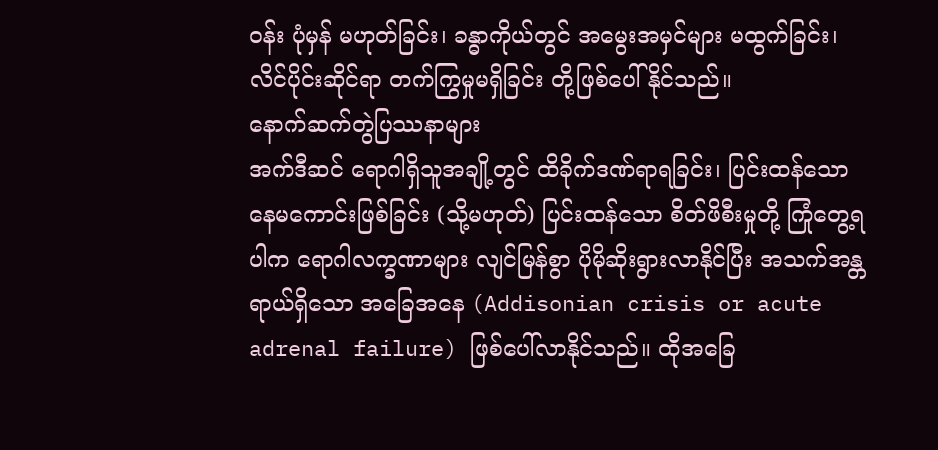ဝန်း ပုံမှန် မဟုတ်ခြင်း၊ ခန္ဓာကိုယ်တွင် အမွေးအမှင်များ မထွက်ခြင်း၊ လိင်ပိုင်းဆိုင်ရာ တက်ကြွမှုမရှိခြင်း တို့ဖြစ်ပေါ်နိုင်သည်။
နောက်ဆက်တွဲပြဿနာများ
အက်ဒီဆင် ရောဂါရှိသူအချို့တွင် ထိခိုက်ဒဏ်ရာရခြင်း၊ ပြင်းထန်သော နေမကောင်းဖြစ်ခြင်း (သို့မဟုတ်) ပြင်းထန်သော စိတ်ဖိစီးမှုတို့ ကြုံတွေ့ရပါက ရောဂါလက္ခဏာများ လျင်မြန်စွာ ပိုမိုဆိုးရွားလာနိုင်ပြီး အသက်အန္တရာယ်ရှိသော အခြေအနေ (Addisonian crisis or acute adrenal failure) ဖြစ်ပေါ်လာနိုင်သည်။ ထိုအခြေ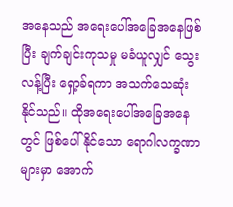အနေသည် အရေးပေါ်အခြေအနေဖြစ်ပြီး ချက်ချင်းကုသမှု မခံယူလျှင် သွေးလန့်ပြီး ရှော့ခ်ရကာ အသက်သေဆုံးနိုင်သည်။ ထိုအရေးပေါ်အခြေအနေတွင် ဖြစ်ပေါ်နိုင်သော ရောဂါလက္ခဏာများမှာ အောက်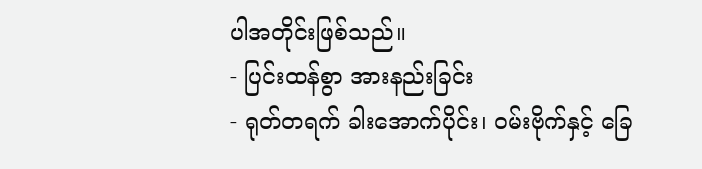ပါအတိုင်းဖြစ်သည်။
- ပြင်းထန်စွာ အားနည်းခြင်း
- ရုတ်တရက် ခါးအောက်ပိုင်း၊ ဝမ်းဗိုက်နှင့် ခြေ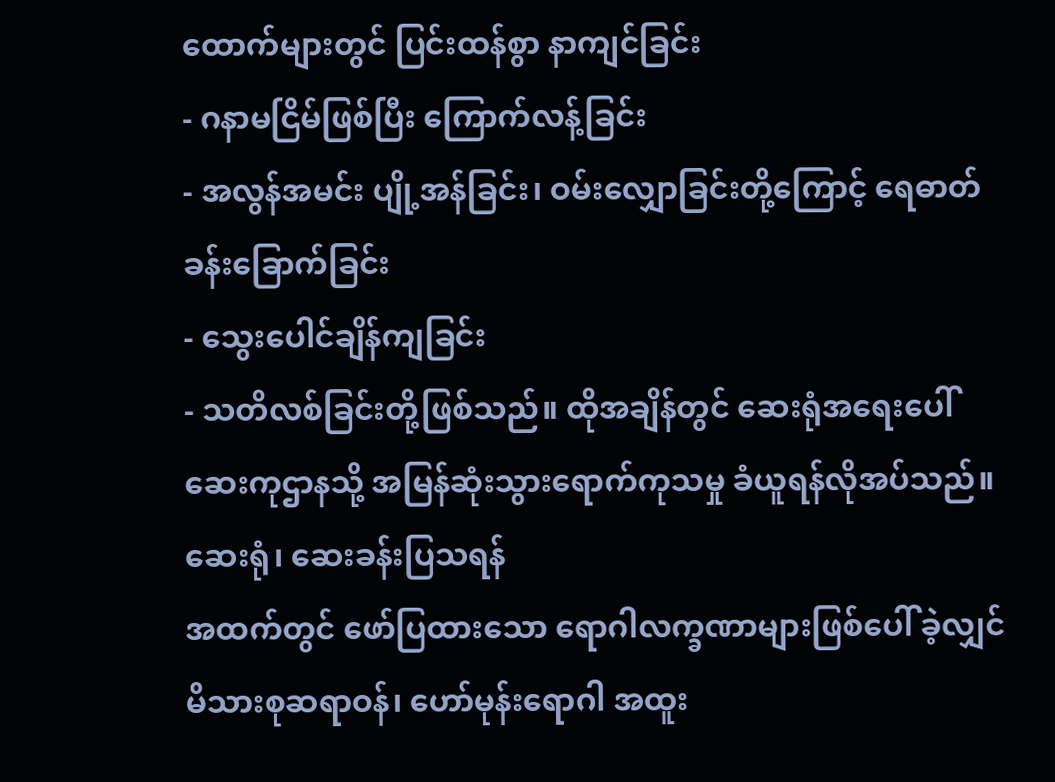ထောက်များတွင် ပြင်းထန်စွာ နာကျင်ခြင်း
- ဂနာမငြိမ်ဖြစ်ပြီး ကြောက်လန့်ခြင်း
- အလွန်အမင်း ပျို့အန်ခြင်း၊ ဝမ်းလျှောခြင်းတို့ကြောင့် ရေဓာတ်ခန်းခြောက်ခြင်း
- သွေးပေါင်ချိန်ကျခြင်း
- သတိလစ်ခြင်းတို့ဖြစ်သည်။ ထိုအချိန်တွင် ဆေးရုံအရေးပေါ်ဆေးကုဌာနသို့ အမြန်ဆုံးသွားရောက်ကုသမှု ခံယူရန်လိုအပ်သည်။
ဆေးရုံ၊ ဆေးခန်းပြသရန်
အထက်တွင် ဖော်ပြထားသော ရောဂါလက္ခဏာများဖြစ်ပေါ် ခဲ့လျှင် မိသားစုဆရာဝန်၊ ဟော်မုန်းရောဂါ အထူး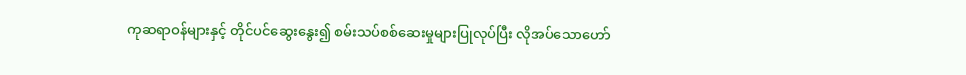ကုဆရာဝန်များနှင့် တိုင်ပင်ဆွေးနွေး၍ စမ်းသပ်စစ်ဆေးမှုများပြုလုပ်ပြီး လိုအပ်သောဟော်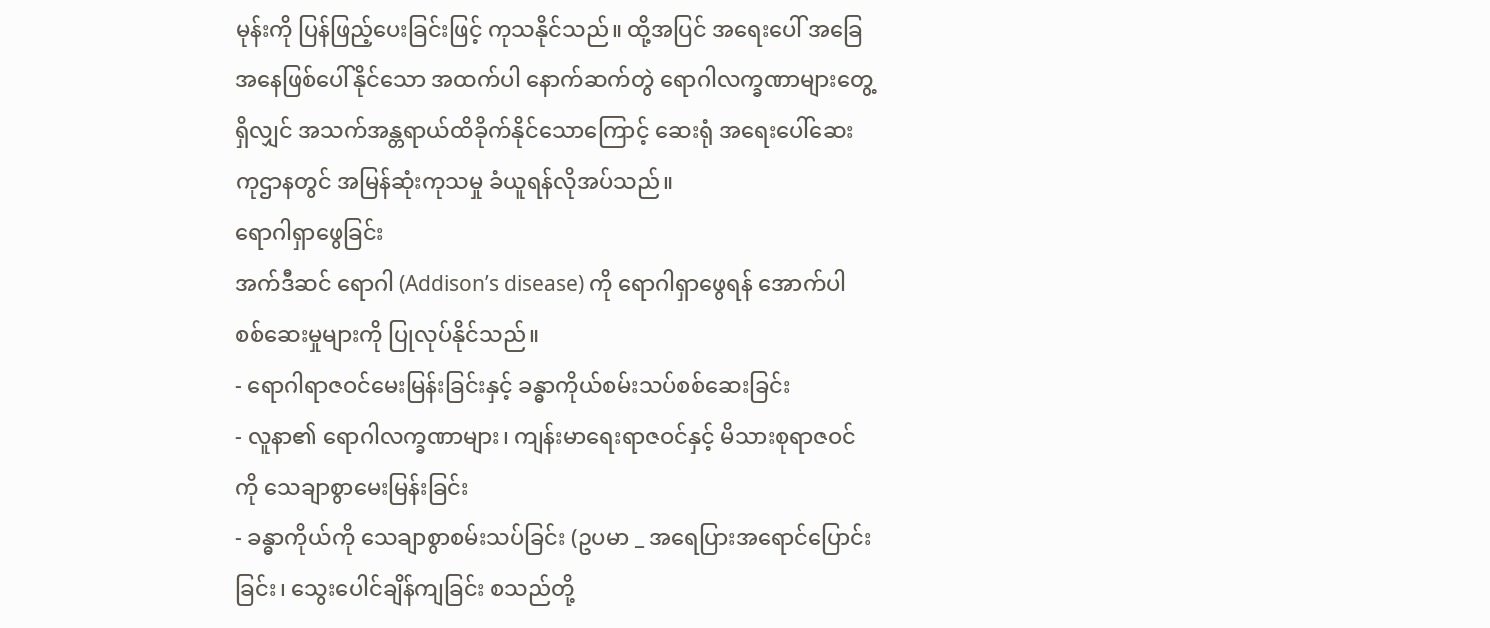မုန်းကို ပြန်ဖြည့်ပေးခြင်းဖြင့် ကုသနိုင်သည်။ ထို့အပြင် အရေးပေါ် အခြေအနေဖြစ်ပေါ်နိုင်သော အထက်ပါ နောက်ဆက်တွဲ ရောဂါလက္ခဏာများတွေ့ရှိလျှင် အသက်အန္တရာယ်ထိခိုက်နိုင်သောကြောင့် ဆေးရုံ အရေးပေါ်ဆေးကုဌာနတွင် အမြန်ဆုံးကုသမှု ခံယူရန်လိုအပ်သည်။
ရောဂါရှာဖွေခြင်း
အက်ဒီဆင် ရောဂါ (Addison’s disease) ကို ရောဂါရှာဖွေရန် အောက်ပါစစ်ဆေးမှုများကို ပြုလုပ်နိုင်သည်။
- ရောဂါရာဇဝင်မေးမြန်းခြင်းနှင့် ခန္ဓာကိုယ်စမ်းသပ်စစ်ဆေးခြင်း
- လူနာ၏ ရောဂါလက္ခဏာများ၊ ကျန်းမာရေးရာဇဝင်နှင့် မိသားစုရာဇဝင်ကို သေချာစွာမေးမြန်းခြင်း
- ခန္ဓာကိုယ်ကို သေချာစွာစမ်းသပ်ခြင်း (ဥပမာ _ အရေပြားအရောင်ပြောင်းခြင်း၊ သွေးပေါင်ချိန်ကျခြင်း စသည်တို့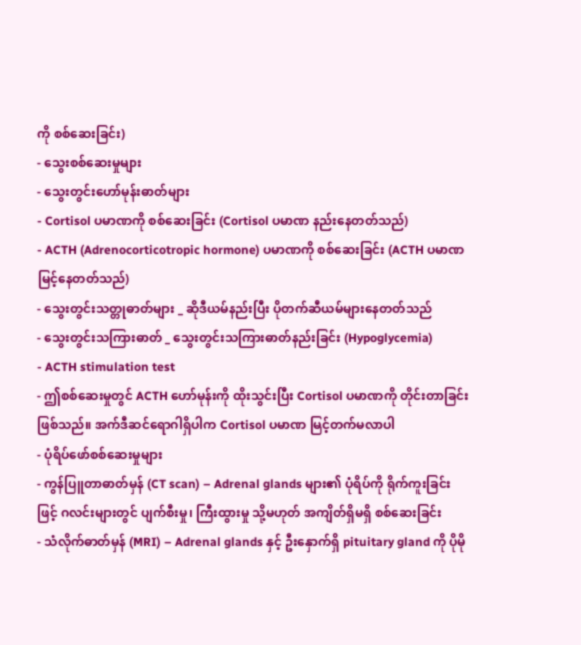ကို စစ်ဆေးခြင်း)
- သွေးစစ်ဆေးမှုများ
- သွေးတွင်းဟော်မုန်းဓာတ်များ
- Cortisol ပမာဏကို စစ်ဆေးခြင်း (Cortisol ပမာဏ နည်းနေတတ်သည်)
- ACTH (Adrenocorticotropic hormone) ပမာဏကို စစ်ဆေးခြင်း (ACTH ပမာဏ မြင့်နေတတ်သည်)
- သွေးတွင်းသတ္တုဓာတ်များ _ ဆိုဒီယမ်နည်းပြီး ပိုတက်ဆီယမ်များနေတတ်သည်
- သွေးတွင်းသကြားဓာတ် _ သွေးတွင်းသကြားဓာတ်နည်းခြင်း (Hypoglycemia)
- ACTH stimulation test
- ဤစစ်ဆေးမှုတွင် ACTH ဟော်မုန်းကို ထိုးသွင်းပြီး Cortisol ပမာဏကို တိုင်းတာခြင်းဖြစ်သည်။ အက်ဒီဆင်ရောဂါရှိပါက Cortisol ပမာဏ မြင့်တက်မလာပါ
- ပုံရိပ်ဖော်စစ်ဆေးမှုများ
- ကွန်ပြူတာဓာတ်မှန် (CT scan) – Adrenal glands များ၏ ပုံရိပ်ကို ရိုက်ကူးခြင်းဖြင့် ဂလင်းများတွင် ပျက်စီးမှု၊ ကြီးထွားမှု သို့မဟုတ် အကျိတ်ရှိမရှိ စစ်ဆေးခြင်း
- သံလိုက်ဓာတ်မှန် (MRI) – Adrenal glands နှင့် ဦးနှောက်ရှိ pituitary gland ကို ပိုမို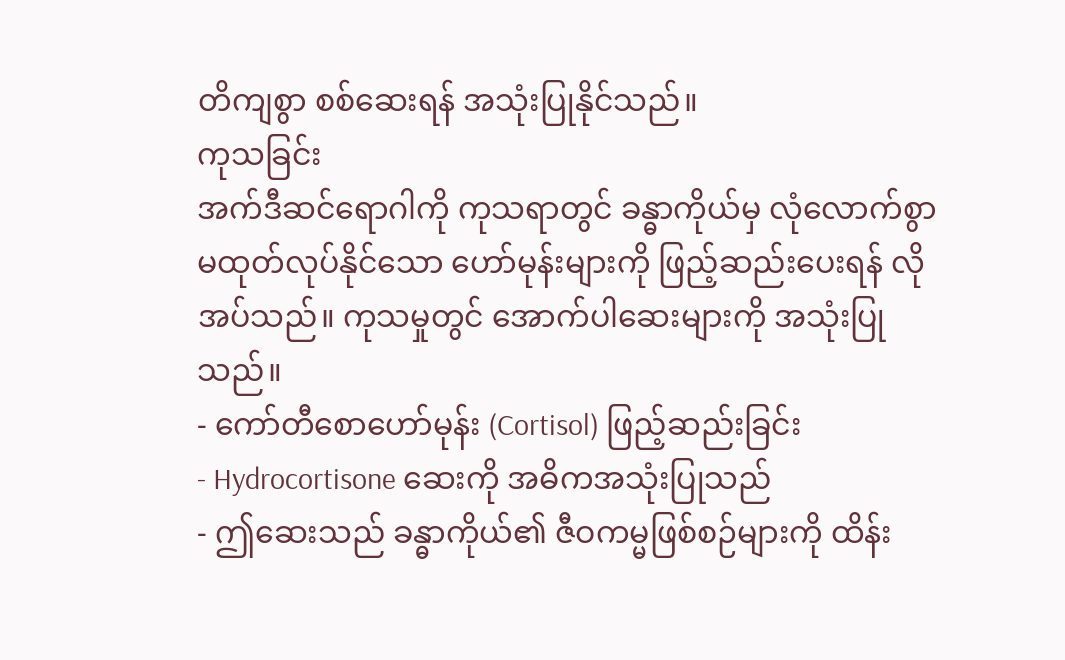တိကျစွာ စစ်ဆေးရန် အသုံးပြုနိုင်သည်။
ကုသခြင်း
အက်ဒီဆင်ရောဂါကို ကုသရာတွင် ခန္ဓာကိုယ်မှ လုံလောက်စွာ မထုတ်လုပ်နိုင်သော ဟော်မုန်းများကို ဖြည့်ဆည်းပေးရန် လိုအပ်သည်။ ကုသမှုတွင် အောက်ပါဆေးများကို အသုံးပြုသည်။
- ကော်တီစောဟော်မုန်း (Cortisol) ဖြည့်ဆည်းခြင်း
- Hydrocortisone ဆေးကို အဓိကအသုံးပြုသည်
- ဤဆေးသည် ခန္ဓာကိုယ်၏ ဇီဝကမ္မဖြစ်စဉ်များကို ထိန်း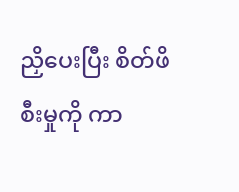ညှိပေးပြီး စိတ်ဖိစီးမှုကို ကာ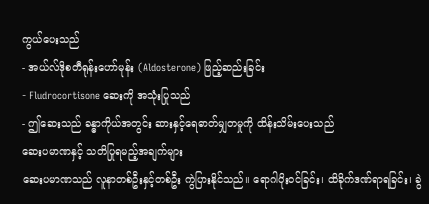ကွယ်ပေးသည်
- အယ်လ်ဒိုစတီရုန်းဟော်မုန်း (Aldosterone) ဖြည့်ဆည်းခြင်း
- Fludrocortisone ဆေးကို အသုံးပြုသည်
- ဤဆေးသည် ခန္ဓာကိုယ်အတွင်း ဆားနှင့်ရေဓာတ်မျှတမှုကို ထိန်းသိမ်းပေးသည်
ဆေးပမာဏနှင့် သတိပြုရမည့်အချက်များ
ဆေးပမာဏသည် လူနာတစ်ဦးနှင့်တစ်ဦး ကွဲပြားနိုင်သည်။ ရောဂါပိုးဝင်ခြင်း၊ ထိခိုက်ဒဏ်ရာရခြင်း၊ ခွဲ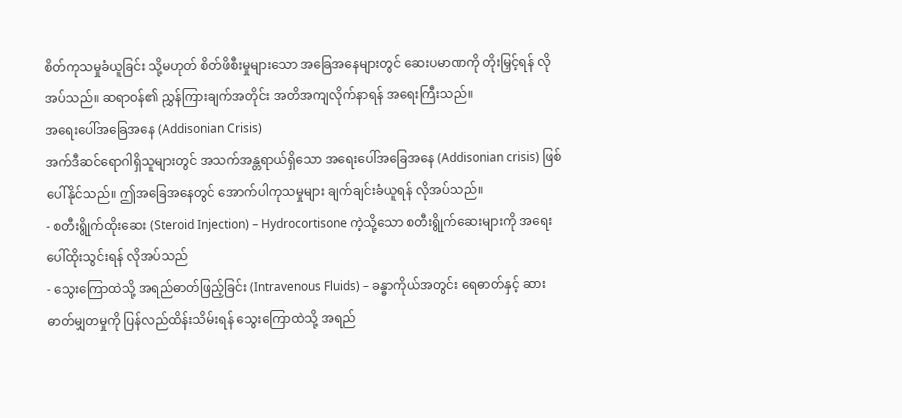စိတ်ကုသမှုခံယူခြင်း သို့မဟုတ် စိတ်ဖိစီးမှုများသော အခြေအနေများတွင် ဆေးပမာဏကို တိုးမြှင့်ရန် လိုအပ်သည်။ ဆရာဝန်၏ ညွှန်ကြားချက်အတိုင်း အတိအကျလိုက်နာရန် အရေးကြီးသည်။
အရေးပေါ်အခြေအနေ (Addisonian Crisis)
အက်ဒီဆင်ရောဂါရှိသူများတွင် အသက်အန္တရာယ်ရှိသော အရေးပေါ်အခြေအနေ (Addisonian crisis) ဖြစ်ပေါ်နိုင်သည်။ ဤအခြေအနေတွင် အောက်ပါကုသမှုများ ချက်ချင်းခံယူရန် လိုအပ်သည်။
- စတီးရွိုက်ထိုးဆေး (Steroid Injection) – Hydrocortisone ကဲ့သို့သော စတီးရွိုက်ဆေးများကို အရေးပေါ်ထိုးသွင်းရန် လိုအပ်သည်
- သွေးကြောထဲသို့ အရည်ဓာတ်ဖြည့်ခြင်း (Intravenous Fluids) – ခန္ဓာကိုယ်အတွင်း ရေဓာတ်နှင့် ဆားဓာတ်မျှတမှုကို ပြန်လည်ထိန်းသိမ်းရန် သွေးကြောထဲသို့ အရည်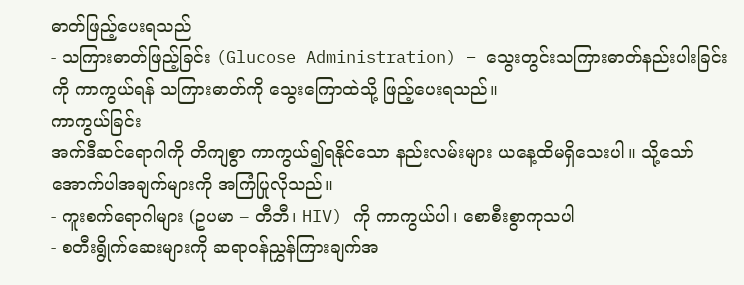ဓာတ်ဖြည့်ပေးရသည်
- သကြားဓာတ်ဖြည့်ခြင်း (Glucose Administration) – သွေးတွင်းသကြားဓာတ်နည်းပါးခြင်းကို ကာကွယ်ရန် သကြားဓာတ်ကို သွေးကြောထဲသို့ ဖြည့်ပေးရသည်။
ကာကွယ်ခြင်း
အက်ဒီဆင်ရောဂါကို တိကျစွာ ကာကွယ်၍ရနိုင်သော နည်းလမ်းများ ယနေ့ထိမရှိသေးပါ။ သို့သော် အောက်ပါအချက်များကို အကြံပြုလိုသည်။
- ကူးစက်ရောဂါများ (ဥပမာ – တီဘီ၊ HIV) ကို ကာကွယ်ပါ၊ စောစီးစွာကုသပါ
- စတီးရွိုက်ဆေးများကို ဆရာဝန်ညွှန်ကြားချက်အ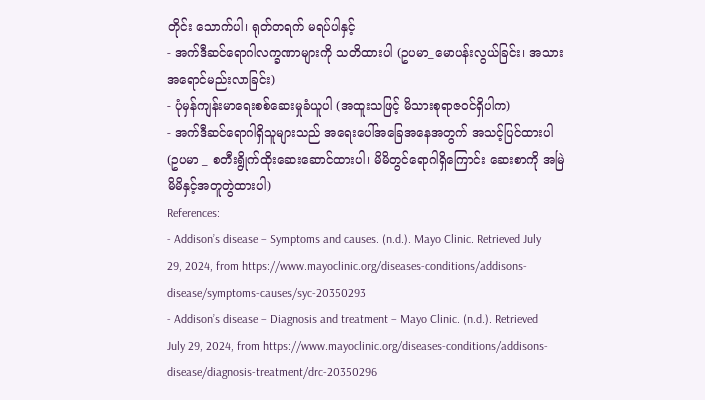တိုင်း သောက်ပါ၊ ရုတ်တရက် မရပ်ပါနှင့်
- အက်ဒီဆင်ရောဂါလက္ခဏာများကို သတိထားပါ (ဥပမာ_မောပန်းလွယ်ခြင်း၊ အသားအရောင်မည်းလာခြင်း)
- ပုံမှန်ကျန်းမာရေးစစ်ဆေးမှုခံယူပါ (အထူးသဖြင့် မိသားစုရာဇဝင်ရှိပါက)
- အက်ဒီဆင်ရောဂါရှိသူများသည် အရေးပေါ်အခြေအနေအတွက် အသင့်ပြင်ထားပါ (ဥပမာ _ စတီးရွိုက်ထိုးဆေးဆောင်ထားပါ၊ မိမိတွင်ရောဂါရှိကြောင်း ဆေးစာကို အမြဲမိမိနှင့်အတူတွဲထားပါ)
References:
- Addison’s disease – Symptoms and causes. (n.d.). Mayo Clinic. Retrieved July 29, 2024, from https://www.mayoclinic.org/diseases-conditions/addisons-disease/symptoms-causes/syc-20350293
- Addison’s disease – Diagnosis and treatment – Mayo Clinic. (n.d.). Retrieved July 29, 2024, from https://www.mayoclinic.org/diseases-conditions/addisons-disease/diagnosis-treatment/drc-20350296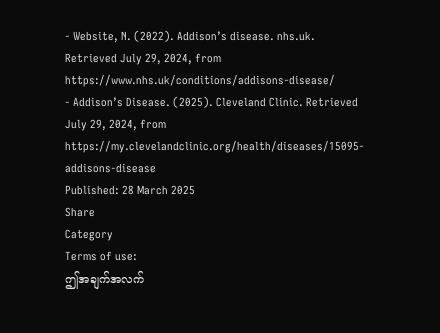- Website, N. (2022). Addison’s disease. nhs.uk. Retrieved July 29, 2024, from https://www.nhs.uk/conditions/addisons-disease/
- Addison’s Disease. (2025). Cleveland Clinic. Retrieved July 29, 2024, from https://my.clevelandclinic.org/health/diseases/15095-addisons-disease
Published: 28 March 2025
Share
Category
Terms of use:
ဤအချက်အလက်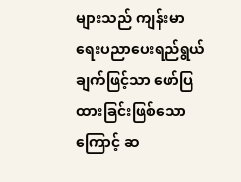များသည် ကျန်းမာရေးပညာပေးရည်ရွယ်ချက်ဖြင့်သာ ဖော်ပြထားခြင်းဖြစ်သောကြောင့် ဆ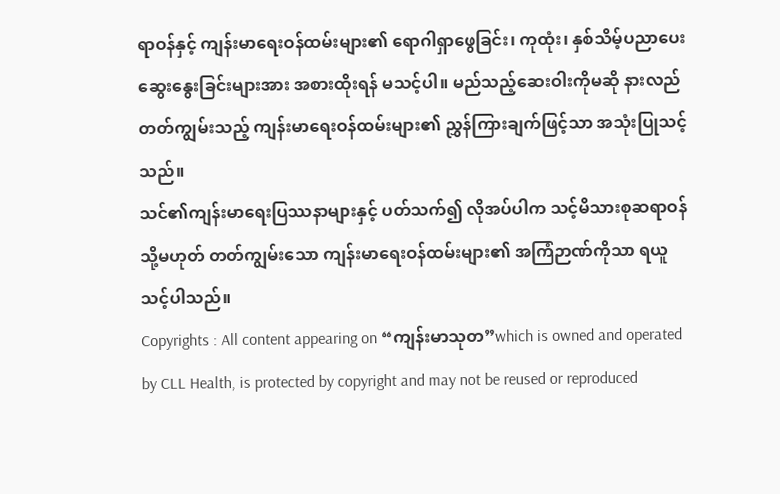ရာဝန်နှင့် ကျန်းမာရေးဝန်ထမ်းများ၏ ရောဂါရှာဖွေခြင်း၊ ကုထုံး၊ နှစ်သိမ့်ပညာပေးဆွေးနွေးခြင်းများအား အစားထိုးရန် မသင့်ပါ။ မည်သည့်ဆေးဝါးကိုမဆို နားလည်တတ်ကျွမ်းသည့် ကျန်းမာရေးဝန်ထမ်းများ၏ ညွှန်ကြားချက်ဖြင့်သာ အသုံးပြုသင့်သည်။
သင်၏ကျန်းမာရေးပြဿနာများနှင့် ပတ်သက်၍ လိုအပ်ပါက သင့်မိသားစုဆရာဝန် သို့မဟုတ် တတ်ကျွမ်းသော ကျန်းမာရေးဝန်ထမ်းများ၏ အကြံဉာဏ်ကိုသာ ရယူသင့်ပါသည်။
Copyrights : All content appearing on “ကျန်းမာသုတ”which is owned and operated by CLL Health, is protected by copyright and may not be reused or reproduced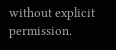without explicit permission.